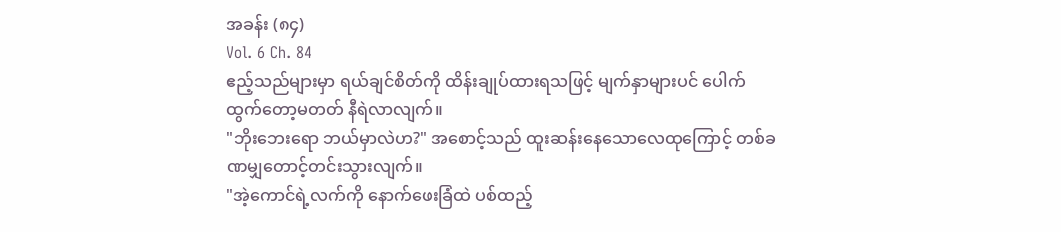အခန်း (၈၄)
Vol. 6 Ch. 84
ဧည့်သည်များမှာ ရယ်ချင်စိတ်ကို ထိန်းချုပ်ထားရသဖြင့် မျက်နှာများပင် ပေါက်ထွက်တော့မတတ် နီရဲလာလျက်။
"ဘိုးဘေးရော ဘယ်မှာလဲဟ?" အစောင့်သည် ထူးဆန်းနေသောလေထုကြောင့် တစ်ခဏမျှတောင့်တင်းသွားလျက်။
"အဲ့ကောင်ရဲ့လက်ကို နောက်ဖေးခြံထဲ ပစ်ထည့်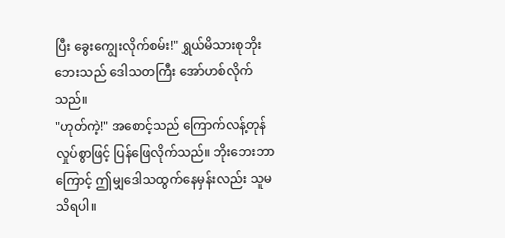ပြီး ခွေးကျွေးလိုက်စမ်း!" ရွှယ်မိသားစုဘိုးဘေးသည် ဒေါသတကြီး အော်ဟစ်လိုက်သည်။
"ဟုတ်ကဲ့!" အစောင့်သည် ကြောက်လန့်တုန်လှုပ်စွာဖြင့် ပြန်ဖြေလိုက်သည်။ ဘိုးဘေးဘာကြောင့် ဤမျှဒေါသထွက်နေမှန်းလည်း သူမသိရပါ။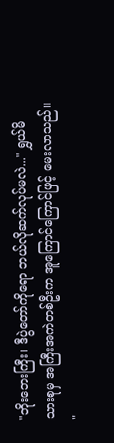"ဘိုးဘေးကြီး၊ ဒီပွဲတော်ကိုရော ဘယ်လိုဆက်လုပ်မလဲ..." ရွှယ်မိသားစုမှ အကြီးအကဲတစ်ဦးက အူကြောင်ကြောင်ဖြင့် မေးလာသည်။
"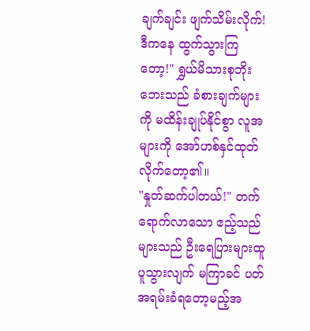ချက်ချင်း ဖျက်သိမ်းလိုက်! ဒီကနေ ထွက်သွားကြတော့!" ရွှယ်မိသားစုဘိုးဘေးသည် ခံစားချက်များကို မထိန်းချုပ်နိုင်စွာ လူအများကို အော်ဟစ်နှင်ထုတ်လိုက်တော့၏။
"နှုတ်ဆက်ပါတယ်!" တက်ရောက်လာသော ဧည့်သည်များသည် ဦးရေပြားများထူပူသွားလျက် မကြာခင် ပတ်အရမ်းခံရတော့မည့်အ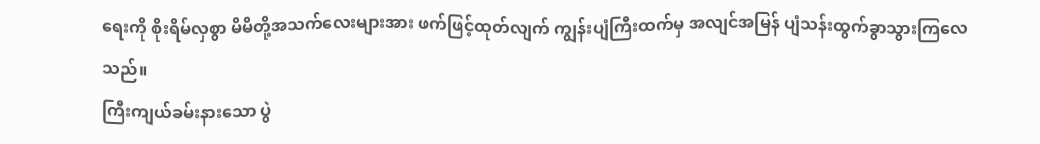ရေးကို စိုးရိမ်လှစွာ မိမိတို့အသက်လေးများအား ဖက်ဖြင့်ထုတ်လျက် ကျွန်းပျံကြီးထက်မှ အလျင်အမြန် ပျံသန်းထွက်ခွာသွားကြလေသည်။
ကြီးကျယ်ခမ်းနားသော ပွဲ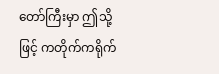တော်ကြီးမှာ ဤသို့ဖြင့် ကတိုက်ကရိုက်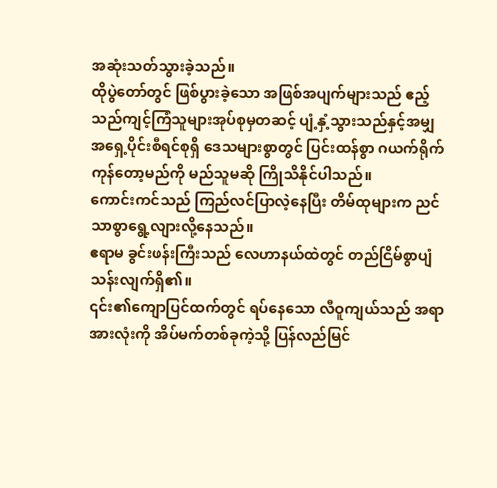အဆုံးသတ်သွားခဲ့သည်။
ထိုပွဲတော်တွင် ဖြစ်ပွားခဲ့သော အဖြစ်အပျက်များသည် ဧည့်သည်ကျင့်ကြံသူများအုပ်စုမှတဆင့် ပျံ့နှံ့သွားသည်နှင့်အမျှ အရှေ့ပိုင်းစီရင်စုရှိ ဒေသများစွာတွင် ပြင်းထန်စွာ ဂယက်ရိုက်ကုန်တော့မည်ကို မည်သူမဆို ကြိုသိနိုင်ပါသည်။
ကောင်းကင်သည် ကြည်လင်ပြာလဲ့နေပြီး တိမ်ထုများက ညင်သာစွာရွေ့လျားလို့နေသည်။
ဧရာမ ခွင်းဖန်းကြီးသည် လေဟာနယ်ထဲတွင် တည်ငြိမ်စွာပျံသန်းလျက်ရှိ၏။
၎င်း၏ကျောပြင်ထက်တွင် ရပ်နေသော လီဝူကျယ်သည် အရာအားလုံးကို အိပ်မက်တစ်ခုကဲ့သို့ ပြန်လည်မြင်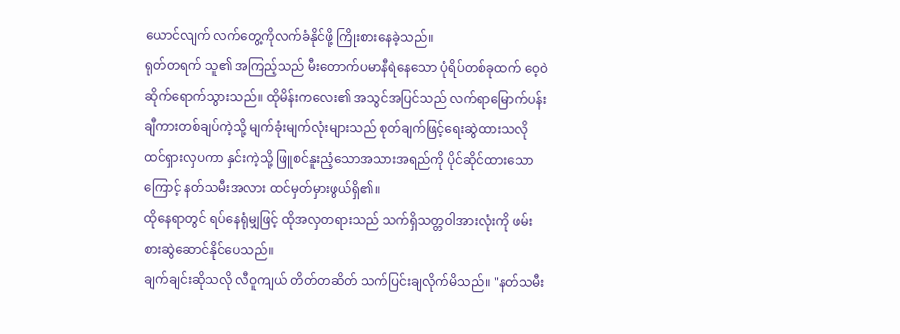ယောင်လျက် လက်တွေ့ကိုလက်ခံနိုင်ဖို့ ကြိုးစားနေခဲ့သည်။
ရုတ်တရက် သူ၏ အကြည့်သည် မီးတောက်ပမာနီရဲနေသော ပုံရိပ်တစ်ခုထက် ဝေ့ဝဲဆိုက်ရောက်သွားသည်။ ထိုမိန်းကလေး၏ အသွင်အပြင်သည် လက်ရာမြောက်ပန်းချီကားတစ်ချပ်ကဲ့သို့ မျက်ခုံးမျက်လုံးများသည် စုတ်ချက်ဖြင့်ရေးဆွဲထားသလို ထင်ရှားလှပကာ နှင်းကဲ့သို့ ဖြူစင်နူးညံ့သောအသားအရည်ကို ပိုင်ဆိုင်ထားသောကြောင့် နတ်သမီးအလား ထင်မှတ်မှားဖွယ်ရှိ၏။
ထိုနေရာတွင် ရပ်နေရုံမျှဖြင့် ထိုအလှတရားသည် သက်ရှိသတ္တဝါအားလုံးကို ဖမ်းစားဆွဲဆောင်နိုင်ပေသည်။
ချက်ချင်းဆိုသလို လီဝူကျယ် တိတ်တဆိတ် သက်ပြင်းချလိုက်မိသည်။ "နတ်သမီး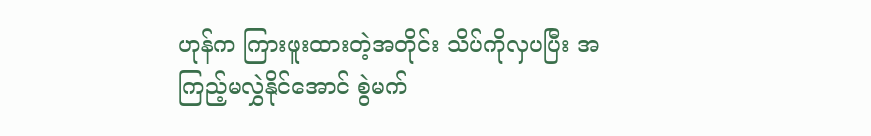ဟုန်က ကြားဖူးထားတဲ့အတိုင်း သိပ်ကိုလှပပြီး အကြည့်မလွှဲနိုင်အောင် စွဲမက်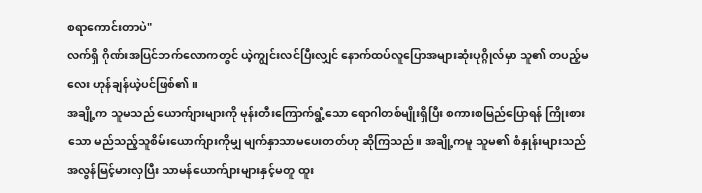စရာကောင်းတာပဲ"
လက်ရှိ ဂိုဏ်းအပြင်ဘက်လောကတွင် ယဲ့ကျွင်းလင်ပြီးလျှင် နောက်ထပ်လူပြောအများဆုံးပုဂ္ဂိုလ်မှာ သူ၏ တပည့်မလေး ဟုန်ချန်ယဲ့ပင်ဖြစ်၏။
အချို့က သူမသည် ယောက်ျားများကို မုန်းတီးကြောက်ရွံ့သော ရောဂါတစ်မျိုးရှိပြီး စကားစမြည်ပြောရန် ကြိုးစားသော မည်သည့်သူစိမ်းယောက်ျားကိုမျှ မျက်နှာသာမပေးတတ်ဟု ဆိုကြသည်။ အချို့ကမူ သူမ၏ စံနှုန်းများသည် အလွန်မြင့်မားလှပြီး သာမန်ယောက်ျားများနှင့်မတူ ထူး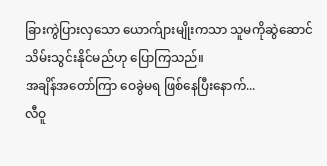ခြားကွဲပြားလှသော ယောက်ျားမျိုးကသာ သူမကိုဆွဲဆောင်သိမ်းသွင်းနိုင်မည်ဟု ပြောကြသည်။
အချိန်အတော်ကြာ ဝေခွဲမရ ဖြစ်နေပြီးနောက်...
လီဝူ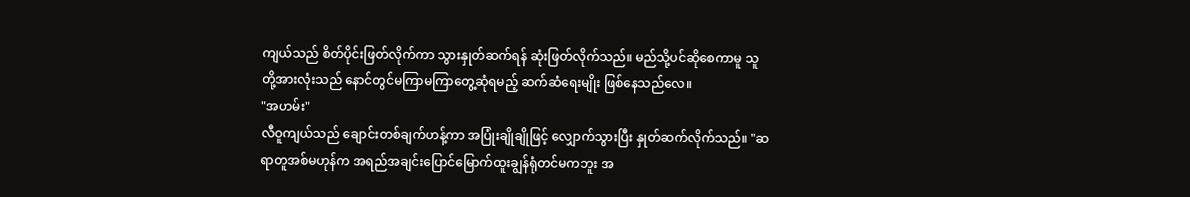ကျယ်သည် စိတ်ပိုင်းဖြတ်လိုက်ကာ သွားနှုတ်ဆက်ရန် ဆုံးဖြတ်လိုက်သည်။ မည်သို့ပင်ဆိုစေကာမူ သူတို့အားလုံးသည် နောင်တွင်မကြာမကြာတွေ့ဆုံရမည့် ဆက်ဆံရေးမျိုး ဖြစ်နေသည်လေ။
"အဟမ်း"
လီဝူကျယ်သည် ချောင်းတစ်ချက်ဟန့်ကာ အပြုံးချိုချိုဖြင့် လျှောက်သွားပြီး နှုတ်ဆက်လိုက်သည်။ "ဆရာတူအစ်မဟုန်က အရည်အချင်းပြောင်မြောက်ထူးချွန်ရုံတင်မကဘူး အ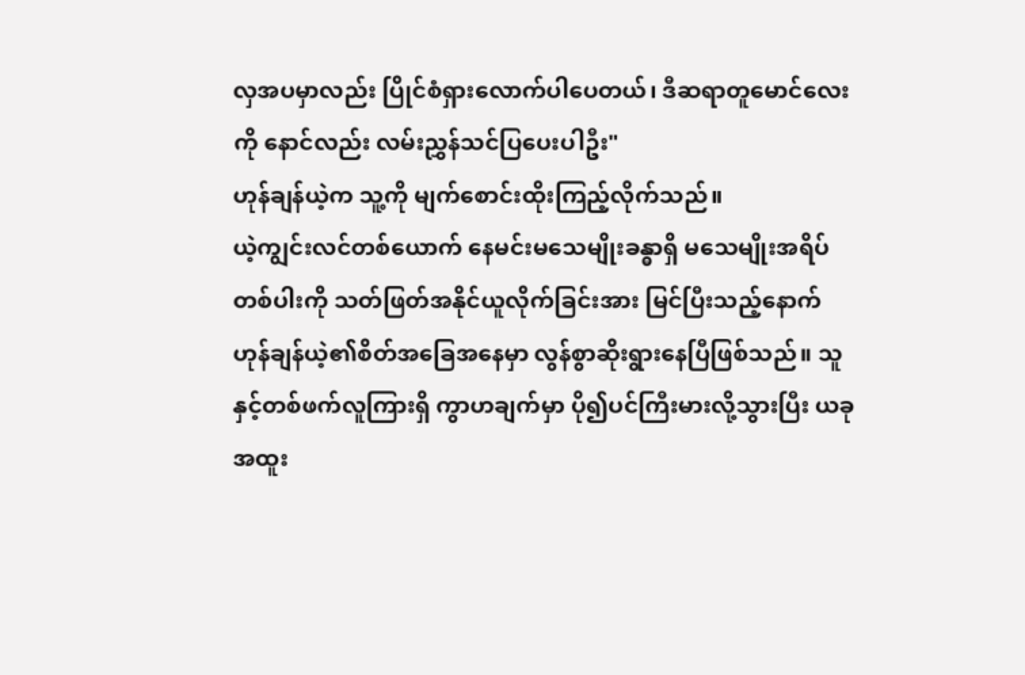လှအပမှာလည်း ပြိုင်စံရှားလောက်ပါပေတယ်၊ ဒီဆရာတူမောင်လေးကို နောင်လည်း လမ်းညွှန်သင်ပြပေးပါဦး"
ဟုန်ချန်ယဲ့က သူ့ကို မျက်စောင်းထိုးကြည့်လိုက်သည်။
ယဲ့ကျွင်းလင်တစ်ယောက် နေမင်းမသေမျိုးခန္ဓာရှိ မသေမျိုးအရိပ်တစ်ပါးကို သတ်ဖြတ်အနိုင်ယူလိုက်ခြင်းအား မြင်ပြီးသည့်နောက် ဟုန်ချန်ယဲ့၏စိတ်အခြေအနေမှာ လွန်စွာဆိုးရွားနေပြီဖြစ်သည်။ သူနှင့်တစ်ဖက်လူကြားရှိ ကွာဟချက်မှာ ပို၍ပင်ကြီးမားလို့သွားပြီး ယခု အထူး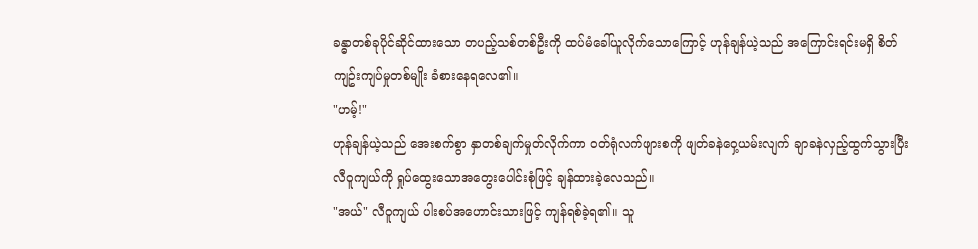ခန္ဓာတစ်ခုပိုင်ဆိုင်ထားသော တပည့်သစ်တစ်ဦးကို ထပ်မံခေါ်ယူလိုက်သောကြောင့် ဟုန်ချန်ယဲ့သည် အကြောင်းရင်းမရှိ စိတ်ကျဥ်းကျပ်မှုတစ်မျိုး ခံစားနေရလေ၏။
"ဟမ့်!"
ဟုန်ချန်ယဲ့သည် အေးစက်စွာ နှာတစ်ချက်မှုတ်လိုက်ကာ ဝတ်ရုံလက်ဖျားစကို ဖျတ်ခနဲဝှေ့ယမ်းလျက် ချာခနဲလှည့်ထွက်သွားပြီး လီဝူကျယ်ကို ရှုပ်ထွေးသောအတွေးပေါင်းစုံဖြင့် ချန်ထားခဲ့လေသည်။
"အယ်" လီဝူကျယ် ပါးစပ်အဟောင်းသားဖြင့် ကျန်ရစ်ခဲ့ရ၏။ သူ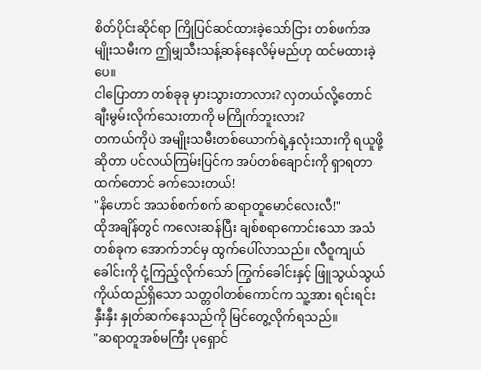စိတ်ပိုင်းဆိုင်ရာ ကြိုပြင်ဆင်ထားခဲ့သော်ငြား တစ်ဖက်အမျိုးသမီးက ဤမျှသီးသန့်ဆန်နေလိမ့်မည်ဟု ထင်မထားခဲ့ပေ။
ငါပြောတာ တစ်ခုခု မှားသွားတာလား? လှတယ်လို့တောင် ချီးမွမ်းလိုက်သေးတာကို မကြိုက်ဘူးလား?
တကယ်ကိုပဲ အမျိုးသမီးတစ်ယောက်ရဲ့နှလုံးသားကို ရယူဖို့ဆိုတာ ပင်လယ်ကြမ်းပြင်က အပ်တစ်ချောင်းကို ရှာရတာထက်တောင် ခက်သေးတယ်!
"နိဟောင် အသစ်စက်စက် ဆရာတူမောင်လေးလီ!"
ထိုအချိန်တွင် ကလေးဆန်ပြီး ချစ်စရာကောင်းသော အသံတစ်ခုက အောက်ဘင်မှ ထွက်ပေါ်လာသည်။ လီဝူကျယ် ခေါင်းကို ငုံ့ကြည့်လိုက်သော် ကြွက်ခေါင်းနှင့် ဖြူသွယ်သွယ်ကိုယ်ထည်ရှိသော သတ္တဝါတစ်ကောင်က သူ့အား ရင်းရင်းနှီးနှီး နှုတ်ဆက်နေသည်ကို မြင်တွေ့လိုက်ရသည်။
"ဆရာတူအစ်မကြီး ပုရှောင်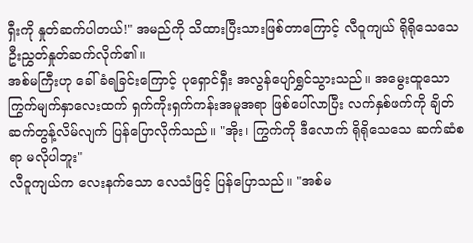ရှီးကို နှုတ်ဆက်ပါတယ်!" အမည်ကို သိထားပြီးသားဖြစ်တာကြောင့် လီဝူကျယ် ရိုရိုသေသေ ဦးညွှတ်နှုတ်ဆက်လိုက်၏။
အစ်မကြီးဟု ခေါ်ခံရခြင်းကြောင့် ပုရှောင်ရှီး အလွန်ပျော်ရွှင်သွားသည်။ အမွေးထူသော ကြွက်မျက်နှာလေးထက် ရှက်ကိုးရှက်ကန်းအမူအရာ ဖြစ်ပေါ်လာပြီး လက်နှစ်ဖက်ကို ချိတ်ဆက်တွန့်လိမ်လျက် ပြန်ပြောလိုက်သည်။ "အိုး၊ ကြွက်ကို ဒီလောက် ရိုရိုသေသေ ဆက်ဆံစရာ မလိုပါဘူး"
လီဝူကျယ်က လေးနက်သော လေသံဖြင့် ပြန်ပြောသည်။ "အစ်မ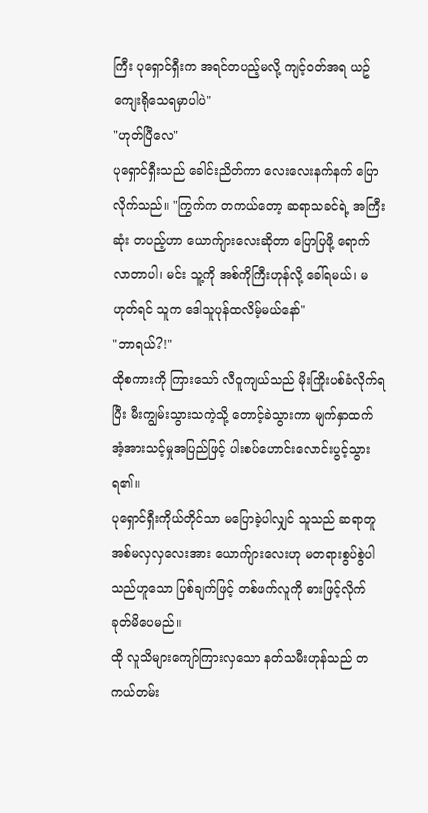ကြီး ပုရှောင်ရှီးက အရင်တပည့်မလို့ ကျင့်ဝတ်အရ ယဥ်ကျေးရိုသေရမှာပါပဲ"
"ဟုတ်ပြီလေ"
ပုရှောင်ရှီးသည် ခေါင်းညိတ်ကာ လေးလေးနက်နက် ပြောလိုက်သည်။ "ကြွက်က တကယ်တော့ ဆရာသခင်ရဲ့ အကြီးဆုံး တပည့်ဟာ ယောက်ျားလေးဆိုတာ ပြောပြဖို့ ရောက်လာတာပါ၊ မင်း သူ့ကို အစ်ကိုကြီးဟုန်လို့ ခေါ်ရမယ်၊ မဟုတ်ရင် သူက ဒေါသူပုန်ထလိမ့်မယ်နော်"
"ဘာရယ်?!"
ထိုစကားကို ကြားသော် လီဝူကျယ်သည် မိုးကြိုးပစ်ခံလိုက်ရပြီး မီးကျွမ်းသွားသကဲ့သို့ တောင့်ခဲသွားကာ မျက်နှာထက် အံ့အားသင့်မှုအပြည်ဖြင့် ပါးစပ်ဟောင်းလောင်းပွင့်သွားရ၏။
ပုရှောင်ရှီးကိုယ်တိုင်သာ မပြောခဲ့ပါလျှင် သူသည် ဆရာတူအစ်မလှလှလေးအား ယောက်ျားလေးဟု မတရားစွပ်စွဲပါသည်ဟူသော ပြစ်ချက်ဖြင့် တစ်ဖက်လူကို ဓားဖြင့်လိုက်ခုတ်မိပေမည်။
ထို လူသိများကျော်ကြားလှသော နတ်သမီးဟုန်သည် တကယ်တမ်း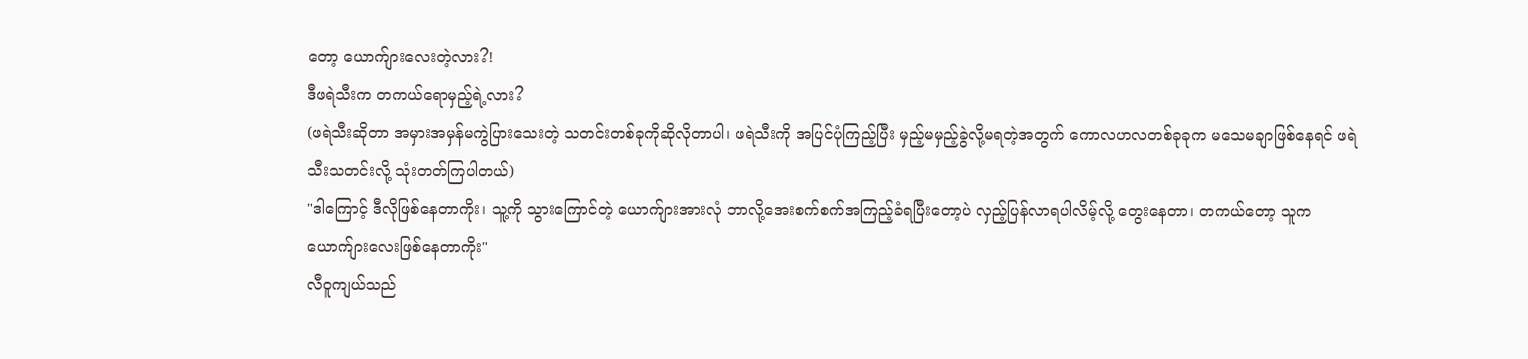တော့ ယောက်ျားလေးတဲ့လား?!
ဒီဖရဲသီးက တကယ်ရောမှည့်ရဲ့လား?
(ဖရဲသီးဆိုတာ အမှားအမှန်မကွဲပြားသေးတဲ့ သတင်းတစ်ခုကိုဆိုလိုတာပါ၊ ဖရဲသီးကို အပြင်ပုံကြည့်ပြီး မှည့်မမှည့်ခွဲလို့မရတဲ့အတွက် ကောလဟလတစ်ခုခုက မသေမချာဖြစ်နေရင် ဖရဲသီးသတင်းလို့ သုံးတတ်ကြပါတယ်)
"ဒါကြောင့် ဒီလိုဖြစ်နေတာကိုး၊ သူ့ကို သွားကြောင်တဲ့ ယောက်ျားအားလုံ ဘာလို့အေးစက်စက်အကြည့်ခံရပြီးတော့ပဲ လှည့်ပြန်လာရပါလိမ့်လို့ တွေးနေတာ၊ တကယ်တော့ သူက ယောက်ျားလေးဖြစ်နေတာကိုး"
လီဝူကျယ်သည်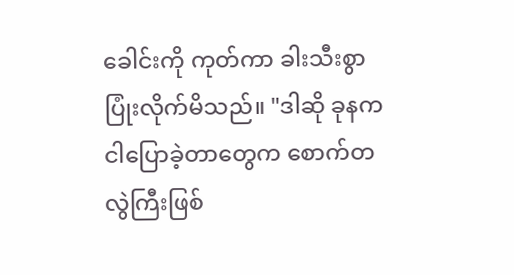ခေါင်းကို ကုတ်ကာ ခါးသီးစွာ ပြုံးလိုက်မိသည်။ "ဒါဆို ခုနက ငါပြောခဲ့တာတွေက စောက်တလွဲကြီးဖြစ်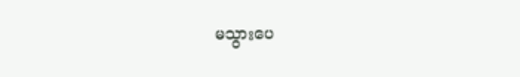မသွားပေ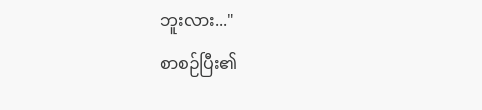ဘူးလား..."
စာစဉ်ပြီး၏